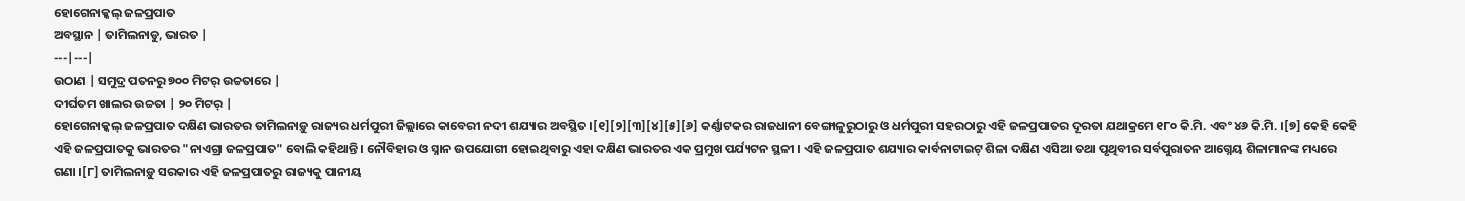ହୋଗେନାକ୍କଲ୍ ଜଳପ୍ରପାତ
ଅବସ୍ଥାନ | ତାମିଲନାଡୁ, ଭାରତ |
---|---|
ଉଠାଣ | ସମୁଦ୍ର ପତନରୁ ୭୦୦ ମିଟର୍ ଉଚ୍ଚତାରେ |
ଦୀର୍ଘତମ ଖାଲର ଉଚ୍ଚତା | ୨୦ ମିଟର୍ |
ହୋଗେନାକ୍କଲ୍ ଜଳପ୍ରପାତ ଦକ୍ଷିଣ ଭାରତର ତାମିଲନାଡ଼ୁ ରାଜ୍ୟର ଧର୍ମପୁରୀ ଜିଲ୍ଲାରେ କାବେରୀ ନଦୀ ଶଯ୍ୟାର ଅବସ୍ଥିତ ।[୧][୨][୩][୪][୫][୬] କର୍ଣ୍ଣାଟକର ରାଜଧାନୀ ବେଙ୍ଗାଳୁରୁଠାରୁ ଓ ଧର୍ମପୁରୀ ସହରଠାରୁ ଏହି ଜଳପ୍ରପାତର ଦୂରତା ଯଥାକ୍ରମେ ୧୮୦ କି.ମି. ଏବଂ ୪୬ କି.ମି. ।[୭] କେହି କେହି ଏହି ଜଳପ୍ରପାତକୁ ଭାରତର "ନାଏଗ୍ରା ଜଳପ୍ରପାତ" ବୋଲି କହିଥାନ୍ତି । ନୌବିହାର ଓ ସ୍ନାନ ଉପଯୋଗୀ ହୋଇଥିବାରୁ ଏହା ଦକ୍ଷିଣ ଭାରତର ଏକ ପ୍ରମୁଖ ପର୍ଯ୍ୟଟନ ସ୍ଥଳୀ । ଏହି ଜଳପ୍ରପାତ ଶଯ୍ୟାର କାର୍ବନାଟାଇଟ୍ ଶିଳା ଦକ୍ଷିଣ ଏସିଆ ତଥା ପୃଥିବୀର ସର୍ବପୁରାତନ ଆଗ୍ନେୟ ଶିଳାମାନଙ୍କ ମଧ୍ୟରେ ଗଣା ।[୮] ତାମିଲନାଡ଼ୁ ସରକାର ଏହି ଜଳପ୍ରପାତରୁ ରାଜ୍ୟକୁ ପାନୀୟ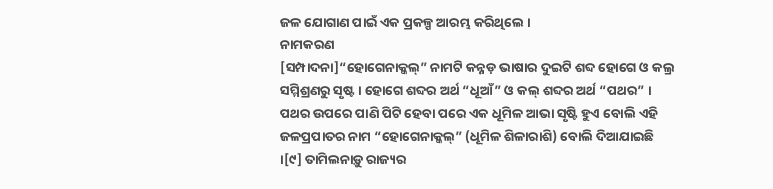ଜଳ ଯୋଗାଣ ପାଇଁ ଏକ ପ୍ରକଳ୍ପ ଆରମ୍ଭ କରିଥିଲେ ।
ନାମକରଣ
[ସମ୍ପାଦନା]“ହୋଗେନାକ୍କଲ୍” ନାମଟି କନ୍ନଡ଼ ଭାଷାର ଦୁଇଟି ଶବ୍ଦ ହୋଗେ ଓ କଲ୍ର ସମ୍ମିଶ୍ରଣରୁ ସୃଷ୍ଟ । ହୋଗେ ଶବ୍ଦର ଅର୍ଥ “ଧୂଆଁ” ଓ କଲ୍ ଶବ୍ଦର ଅର୍ଥ “ପଥର” । ପଥର ଉପରେ ପାଣି ପିଟି ହେବା ପରେ ଏକ ଧୂମିଳ ଆଭା ସୃଷ୍ଟି ହୁଏ ବୋଲି ଏହି ଜଳପ୍ରପାତର ନାମ “ହୋଗେନାକ୍କଲ୍” (ଧୂମିଳ ଶିଳାରାଶି) ବୋଲି ଦିଆଯାଇଛି ।[୯] ତାମିଲନାଡ଼ୁ ରାଜ୍ୟର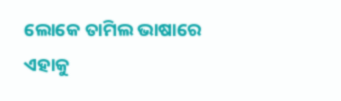ଲୋକେ ତାମିଲ ଭାଷାରେ ଏହାକୁ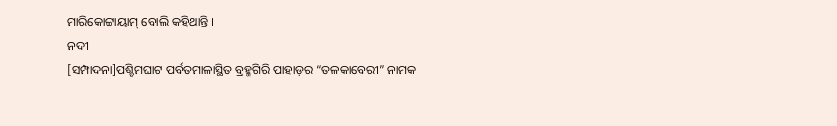ମାରିକୋଟ୍ଟାୟାମ୍ ବୋଲି କହିଥାନ୍ତି ।
ନଦୀ
[ସମ୍ପାଦନା]ପଶ୍ଚିମଘାଟ ପର୍ବତମାଳାସ୍ଥିତ ବ୍ରହ୍ମଗିରି ପାହାଡ଼ର “ତଳକାବେରୀ” ନାମକ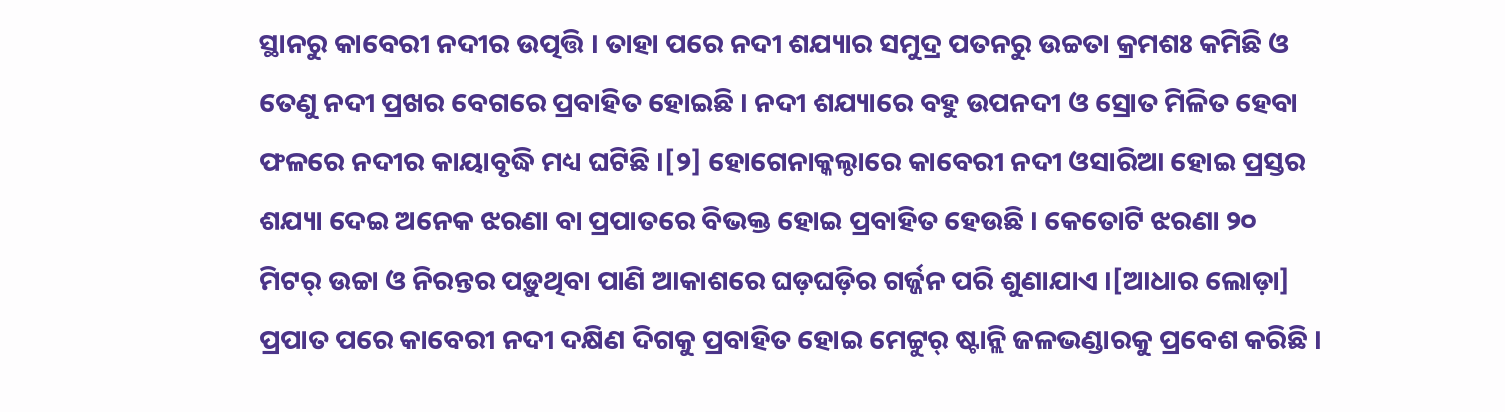ସ୍ଥାନରୁ କାବେରୀ ନଦୀର ଉତ୍ପତ୍ତି । ତାହା ପରେ ନଦୀ ଶଯ୍ୟାର ସମୁଦ୍ର ପତନରୁ ଉଚ୍ଚତା କ୍ରମଶଃ କମିଛି ଓ ତେଣୁ ନଦୀ ପ୍ରଖର ବେଗରେ ପ୍ରବାହିତ ହୋଇଛି । ନଦୀ ଶଯ୍ୟାରେ ବହୁ ଉପନଦୀ ଓ ସ୍ରୋତ ମିଳିତ ହେବା ଫଳରେ ନଦୀର କାୟାବୃଦ୍ଧି ମଧ୍ୟ ଘଟିଛି ।[୨] ହୋଗେନାକ୍କଲ୍ଠାରେ କାବେରୀ ନଦୀ ଓସାରିଆ ହୋଇ ପ୍ରସ୍ତର ଶଯ୍ୟା ଦେଇ ଅନେକ ଝରଣା ବା ପ୍ରପାତରେ ବିଭକ୍ତ ହୋଇ ପ୍ରବାହିତ ହେଉଛି । କେତୋଟି ଝରଣା ୨୦ ମିଟର୍ ଉଚ୍ଚା ଓ ନିରନ୍ତର ପଡ଼ୁଥିବା ପାଣି ଆକାଶରେ ଘଡ଼ଘଡ଼ିର ଗର୍ଜ୍ଜନ ପରି ଶୁଣାଯାଏ ।[ଆଧାର ଲୋଡ଼ା] ପ୍ରପାତ ପରେ କାବେରୀ ନଦୀ ଦକ୍ଷିଣ ଦିଗକୁ ପ୍ରବାହିତ ହୋଇ ମେଟ୍ଟୁର୍ ଷ୍ଟାନ୍ଲି ଜଳଭଣ୍ଡାରକୁ ପ୍ରବେଶ କରିଛି ।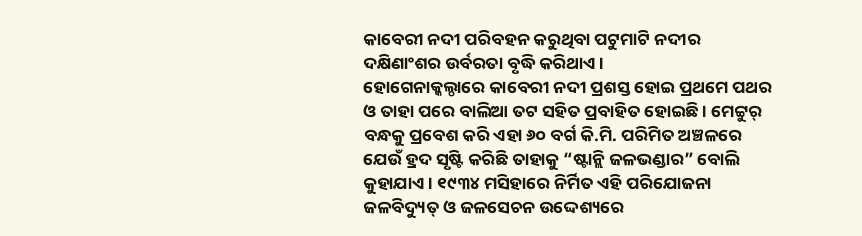କାବେରୀ ନଦୀ ପରିବହନ କରୁଥିବା ପଟୁମାଟି ନଦୀର ଦକ୍ଷିଣାଂଶର ଉର୍ବରତା ବୃଦ୍ଧି କରିଥାଏ ।
ହୋଗେନାକ୍କଲ୍ଠାରେ କାବେରୀ ନଦୀ ପ୍ରଶସ୍ତ ହୋଇ ପ୍ରଥମେ ପଥର ଓ ତାହା ପରେ ବାଲିଆ ତଟ ସହିତ ପ୍ରବାହିତ ହୋଇଛି । ମେଟ୍ଟୁର୍ ବନ୍ଧକୁ ପ୍ରବେଶ କରି ଏହା ୬୦ ବର୍ଗ କି.ମି. ପରିମିତ ଅଞ୍ଚଳରେ ଯେଉଁ ହ୍ରଦ ସୃଷ୍ଟି କରିଛି ତାହାକୁ “ଷ୍ଟାନ୍ଲି ଜଳଭଣ୍ଡାର” ବୋଲି କୁହାଯାଏ । ୧୯୩୪ ମସିହାରେ ନିର୍ମିତ ଏହି ପରିଯୋଜନା ଜଳବିଦ୍ୟୁତ୍ ଓ ଜଳସେଚନ ଉଦ୍ଦେଶ୍ୟରେ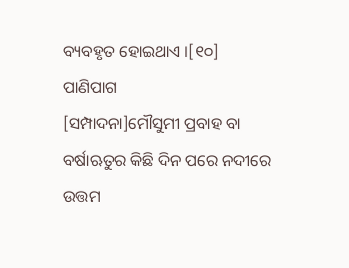ବ୍ୟବହୃତ ହୋଇଥାଏ ।[୧୦]
ପାଣିପାଗ
[ସମ୍ପାଦନା]ମୌସୁମୀ ପ୍ରବାହ ବା ବର୍ଷାଋତୁର କିଛି ଦିନ ପରେ ନଦୀରେ ଉତ୍ତମ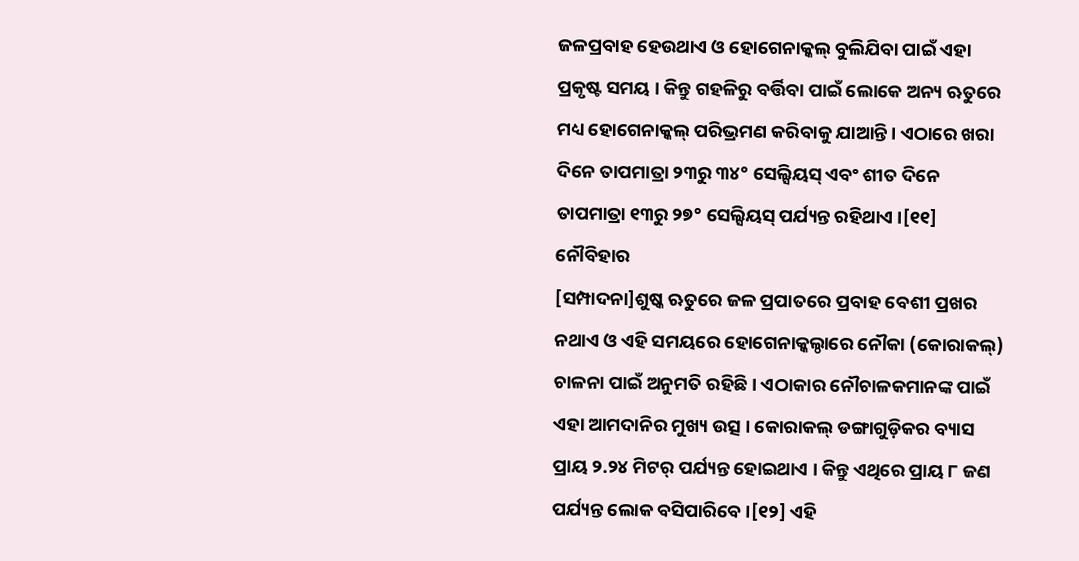ଜଳପ୍ରବାହ ହେଉଥାଏ ଓ ହୋଗେନାକ୍କଲ୍ ବୁଲିଯିବା ପାଇଁ ଏହା ପ୍ରକୃଷ୍ଟ ସମୟ । କିନ୍ତୁ ଗହଳିରୁ ବର୍ତ୍ତିବା ପାଇଁ ଲୋକେ ଅନ୍ୟ ଋତୁରେ ମଧ୍ୟ ହୋଗେନାକ୍କଲ୍ ପରିଭ୍ରମଣ କରିବାକୁ ଯାଆନ୍ତି । ଏଠାରେ ଖରା ଦିନେ ତାପମାତ୍ରା ୨୩ରୁ ୩୪° ସେଲ୍ସିୟସ୍ ଏବଂ ଶୀତ ଦିନେ ତାପମାତ୍ରା ୧୩ରୁ ୨୭° ସେଲ୍ସିୟସ୍ ପର୍ଯ୍ୟନ୍ତ ରହିଥାଏ ।[୧୧]
ନୌବିହାର
[ସମ୍ପାଦନା]ଶୁଷ୍କ ଋତୁରେ ଜଳ ପ୍ରପାତରେ ପ୍ରବାହ ବେଶୀ ପ୍ରଖର ନଥାଏ ଓ ଏହି ସମୟରେ ହୋଗେନାକ୍କଲ୍ଠାରେ ନୌକା (କୋରାକଲ୍) ଚାଳନା ପାଇଁ ଅନୁମତି ରହିଛି । ଏଠାକାର ନୌଚାଳକମାନଙ୍କ ପାଇଁ ଏହା ଆମଦାନିର ମୁଖ୍ୟ ଉତ୍ସ । କୋରାକଲ୍ ଡଙ୍ଗାଗୁଡ଼ିକର ବ୍ୟାସ ପ୍ରାୟ ୨.୨୪ ମିଟର୍ ପର୍ଯ୍ୟନ୍ତ ହୋଇଥାଏ । କିନ୍ତୁ ଏଥିରେ ପ୍ରାୟ ୮ ଜଣ ପର୍ଯ୍ୟନ୍ତ ଲୋକ ବସିପାରିବେ ।[୧୨] ଏହି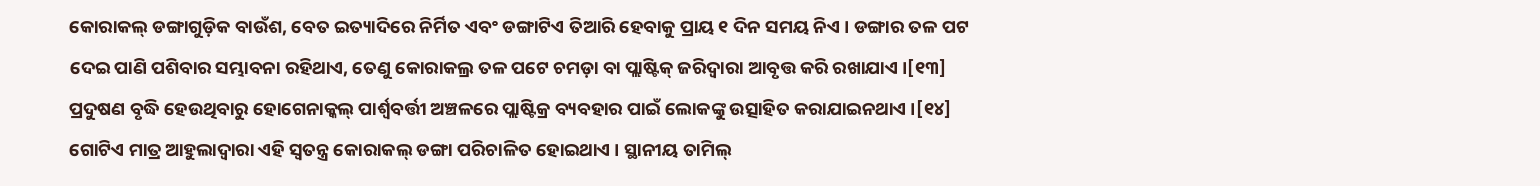କୋରାକଲ୍ ଡଙ୍ଗାଗୁଡ଼ିକ ବାଉଁଶ, ବେତ ଇତ୍ୟାଦିରେ ନିର୍ମିତ ଏବଂ ଡଙ୍ଗାଟିଏ ତିଆରି ହେବାକୁ ପ୍ରାୟ ୧ ଦିନ ସମୟ ନିଏ । ଡଙ୍ଗାର ତଳ ପଟ ଦେଇ ପାଣି ପଶିବାର ସମ୍ଭାବନା ରହିଥାଏ, ତେଣୁ କୋରାକଲ୍ର ତଳ ପଟେ ଚମଡ଼ା ବା ପ୍ଲାଷ୍ଟିକ୍ ଜରିଦ୍ୱାରା ଆବୃତ୍ତ କରି ରଖାଯାଏ ।[୧୩] ପ୍ରଦୁଷଣ ବୃଦ୍ଧି ହେଉଥିବାରୁ ହୋଗେନାକ୍କଲ୍ ପାର୍ଶ୍ୱବର୍ତ୍ତୀ ଅଞ୍ଚଳରେ ପ୍ଲାଷ୍ଟିକ୍ର ବ୍ୟବହାର ପାଇଁ ଲୋକଙ୍କୁ ଉତ୍ସାହିତ କରାଯାଇନଥାଏ ।[୧୪] ଗୋଟିଏ ମାତ୍ର ଆହୁଲାଦ୍ୱାରା ଏହି ସ୍ୱତନ୍ତ୍ର କୋରାକଲ୍ ଡଙ୍ଗା ପରିଚାଳିତ ହୋଇଥାଏ । ସ୍ଥାନୀୟ ତାମିଲ୍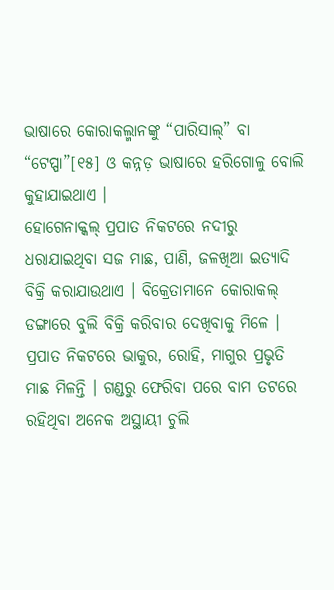ଭାଷାରେ କୋରାକଲ୍ମାନଙ୍କୁ “ପାରିସାଲ୍” ବା “ଟେପ୍ପା”[୧୫] ଓ କନ୍ନଡ଼ ଭାଷାରେ ହରିଗୋଳୁ ବୋଲି କୁହାଯାଇଥାଏ ।
ହୋଗେନାକ୍କଲ୍ ପ୍ରପାତ ନିକଟରେ ନଦୀରୁ ଧରାଯାଇଥିବା ସଜ ମାଛ, ପାଣି, ଜଳଖିଆ ଇତ୍ୟାଦି ବିକ୍ରି କରାଯାଉଥାଏ । ବିକ୍ରେତାମାନେ କୋରାକଲ୍ ଡଙ୍ଗାରେ ବୁଲି ବିକ୍ରି କରିବାର ଦେଖିବାକୁ ମିଳେ । ପ୍ରପାତ ନିକଟରେ ଭାକୁର, ରୋହି, ମାଗୁର ପ୍ରଭୃତି ମାଛ ମିଳନ୍ତି । ଗଣ୍ଡରୁ ଫେରିବା ପରେ ବାମ ତଟରେ ରହିଥିବା ଅନେକ ଅସ୍ଥାୟୀ ଚୁଲି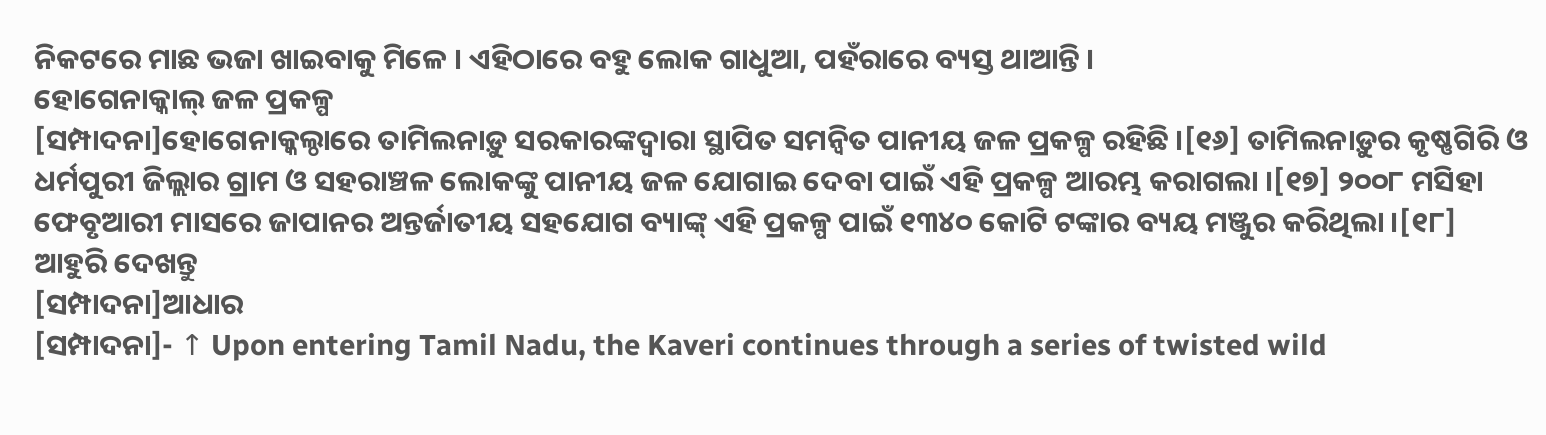ନିକଟରେ ମାଛ ଭଜା ଖାଇବାକୁ ମିଳେ । ଏହିଠାରେ ବହୁ ଲୋକ ଗାଧୁଆ, ପହଁରାରେ ବ୍ୟସ୍ତ ଥାଆନ୍ତି ।
ହୋଗେନାକ୍କାଲ୍ ଜଳ ପ୍ରକଳ୍ପ
[ସମ୍ପାଦନା]ହୋଗେନାକ୍କଲ୍ଠାରେ ତାମିଲନାଡ଼ୁ ସରକାରଙ୍କଦ୍ୱାରା ସ୍ଥାପିତ ସମନ୍ୱିତ ପାନୀୟ ଜଳ ପ୍ରକଳ୍ପ ରହିଛି ।[୧୬] ତାମିଲନାଡ଼ୁର କୃଷ୍ଣଗିରି ଓ ଧର୍ମପୁରୀ ଜିଲ୍ଲାର ଗ୍ରାମ ଓ ସହରାଞ୍ଚଳ ଲୋକଙ୍କୁ ପାନୀୟ ଜଳ ଯୋଗାଇ ଦେବା ପାଇଁ ଏହି ପ୍ରକଳ୍ପ ଆରମ୍ଭ କରାଗଲା ।[୧୭] ୨୦୦୮ ମସିହା ଫେବୃଆରୀ ମାସରେ ଜାପାନର ଅନ୍ତର୍ଜାତୀୟ ସହଯୋଗ ବ୍ୟାଙ୍କ୍ ଏହି ପ୍ରକଳ୍ପ ପାଇଁ ୧୩୪୦ କୋଟି ଟଙ୍କାର ବ୍ୟୟ ମଞ୍ଜୁର କରିଥିଲା ।[୧୮]
ଆହୁରି ଦେଖନ୍ତୁ
[ସମ୍ପାଦନା]ଆଧାର
[ସମ୍ପାଦନା]- ↑ Upon entering Tamil Nadu, the Kaveri continues through a series of twisted wild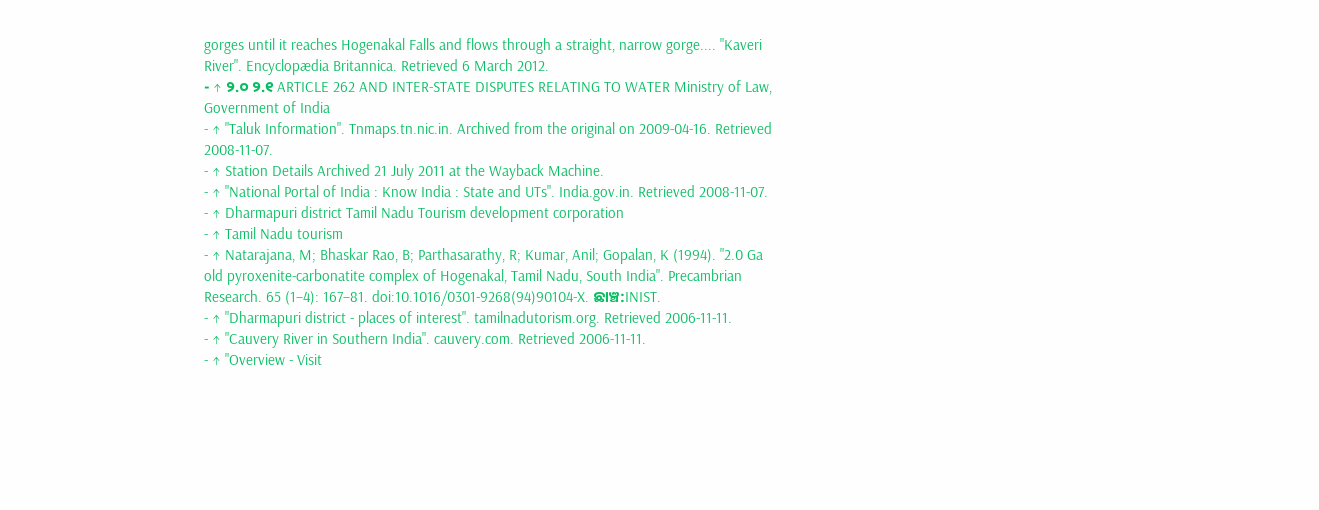gorges until it reaches Hogenakal Falls and flows through a straight, narrow gorge.... "Kaveri River". Encyclopædia Britannica. Retrieved 6 March 2012.
- ↑ ୨.୦ ୨.୧ ARTICLE 262 AND INTER-STATE DISPUTES RELATING TO WATER Ministry of Law, Government of India
- ↑ "Taluk Information". Tnmaps.tn.nic.in. Archived from the original on 2009-04-16. Retrieved 2008-11-07.
- ↑ Station Details Archived 21 July 2011 at the Wayback Machine.
- ↑ "National Portal of India : Know India : State and UTs". India.gov.in. Retrieved 2008-11-07.
- ↑ Dharmapuri district Tamil Nadu Tourism development corporation
- ↑ Tamil Nadu tourism
- ↑ Natarajana, M; Bhaskar Rao, B; Parthasarathy, R; Kumar, Anil; Gopalan, K (1994). "2.0 Ga old pyroxenite-carbonatite complex of Hogenakal, Tamil Nadu, South India". Precambrian Research. 65 (1–4): 167–81. doi:10.1016/0301-9268(94)90104-X. ଛାଞ୍ଚ:INIST.
- ↑ "Dharmapuri district - places of interest". tamilnadutorism.org. Retrieved 2006-11-11.
- ↑ "Cauvery River in Southern India". cauvery.com. Retrieved 2006-11-11.
- ↑ "Overview - Visit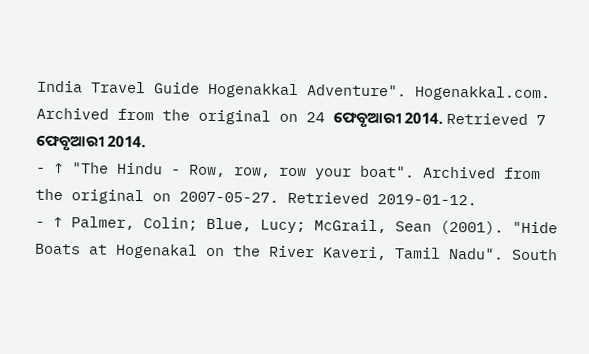India Travel Guide Hogenakkal Adventure". Hogenakkal.com. Archived from the original on 24 ଫେବୃଆରୀ 2014. Retrieved 7 ଫେବୃଆରୀ 2014.
- ↑ "The Hindu - Row, row, row your boat". Archived from the original on 2007-05-27. Retrieved 2019-01-12.
- ↑ Palmer, Colin; Blue, Lucy; McGrail, Sean (2001). "Hide Boats at Hogenakal on the River Kaveri, Tamil Nadu". South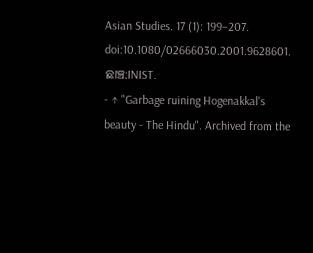Asian Studies. 17 (1): 199–207. doi:10.1080/02666030.2001.9628601. ଛାଞ୍ଚ:INIST.
- ↑ "Garbage ruining Hogenakkal's beauty - The Hindu". Archived from the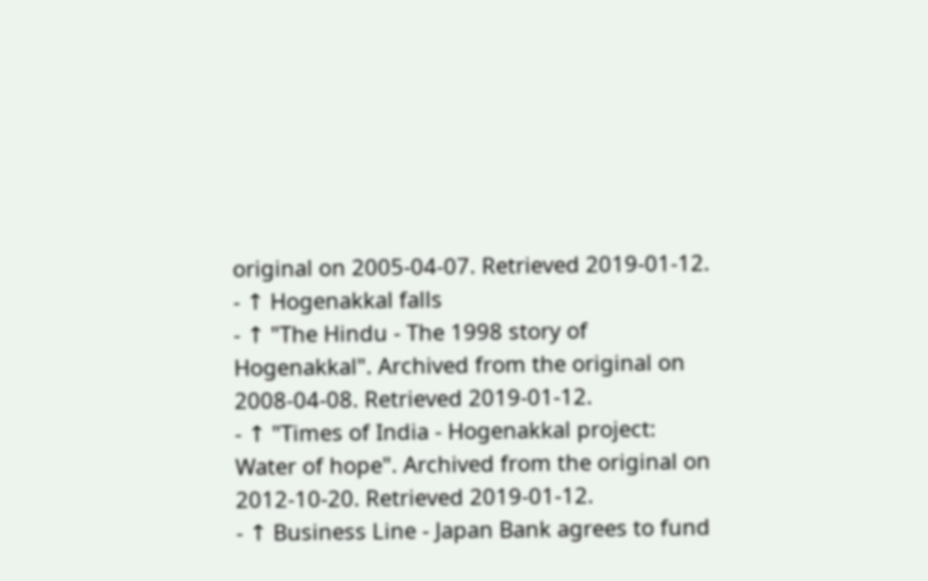original on 2005-04-07. Retrieved 2019-01-12.
- ↑ Hogenakkal falls
- ↑ "The Hindu - The 1998 story of Hogenakkal". Archived from the original on 2008-04-08. Retrieved 2019-01-12.
- ↑ "Times of India - Hogenakkal project: Water of hope". Archived from the original on 2012-10-20. Retrieved 2019-01-12.
- ↑ Business Line - Japan Bank agrees to fund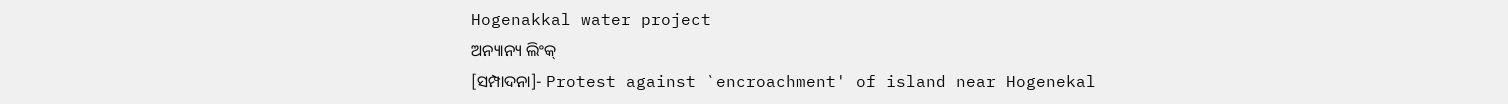Hogenakkal water project
ଅନ୍ୟାନ୍ୟ ଲିଂକ୍
[ସମ୍ପାଦନା]- Protest against `encroachment' of island near Hogenekal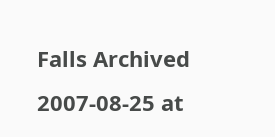Falls Archived 2007-08-25 at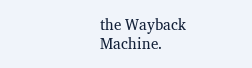the Wayback Machine.